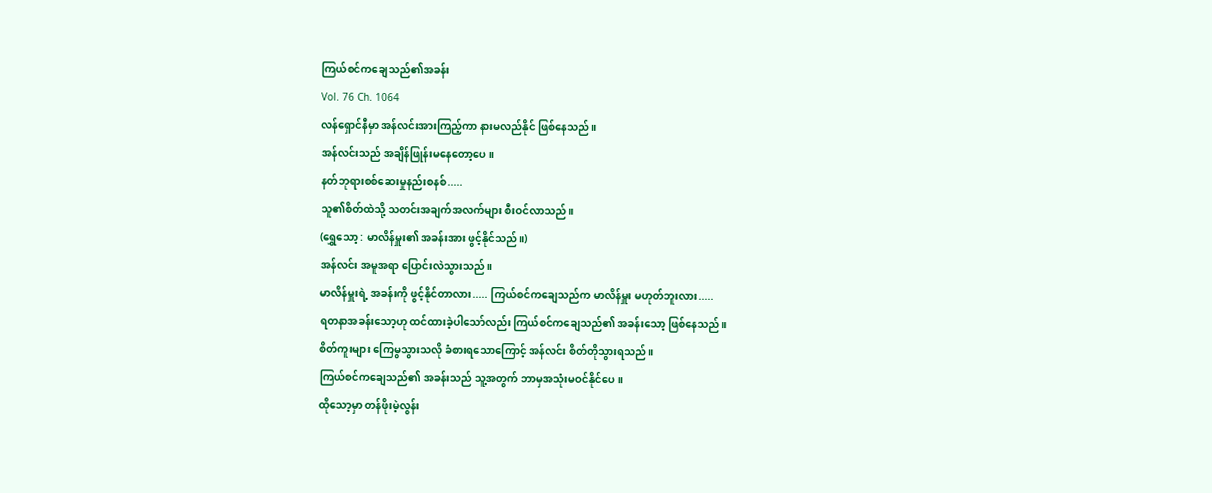ကြယ်စင်ကချေသည်၏အခန်း
Vol. 76 Ch. 1064
လန်ရှောင်နီမှာ အန်လင်းအားကြည့်ကာ နားမလည်နိုင် ဖြစ်နေသည်။
အန်လင်းသည် အချိန်ဖြုန်းမနေတော့ပေ။
နတ်ဘုရားစစ်ဆေးမှုနည်းစနစ်.....
သူ၏စိတ်ထဲသို့ သတင်းအချက်အလက်များ စီးဝင်လာသည်။
(ရွှေသော့ : မာလိန်မှူး၏ အခန်းအား ဖွင့်နိုင်သည်။)
အန်လင်း အမူအရာ ပြောင်းလဲသွားသည်။
မာလိန်မှူးရဲ့ အခန်းကို ဖွင့်နိုင်တာလား..... ကြယ်စင်ကချေသည်က မာလိန်မှူး မဟုတ်ဘူးလား.....
ရတနာအခန်းသော့ဟု ထင်ထားခဲ့ပါသော်လည်း ကြယ်စင်ကချေသည်၏ အခန်းသော့ ဖြစ်နေသည်။
စိတ်ကူးများ ကြေမွသွားသလို ခံစားရသောကြောင့် အန်လင်း စိတ်တိုသွားရသည်။
ကြယ်စင်ကချေသည်၏ အခန်းသည် သူ့အတွက် ဘာမှအသုံးမဝင်နိုင်ပေ။
ထိုသော့မှာ တန်ဖိုးမဲ့လွန်း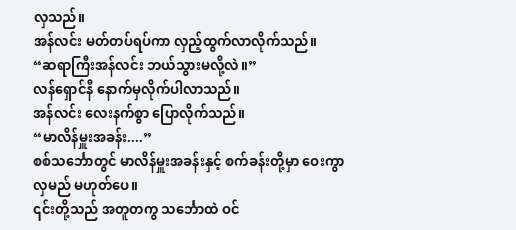လှသည်။
အန်လင်း မတ်တပ်ရပ်ကာ လှည့်ထွက်လာလိုက်သည်။
“ဆရာကြီးအန်လင်း ဘယ်သွားမလို့လဲ။”
လန်ရှောင်နီ နောက်မှလိုက်ပါလာသည်။
အန်လင်း လေးနက်စွာ ပြောလိုက်သည်။
“မာလိန်မှူးအခန်း....”
စစ်သင်္ဘောတွင် မာလိန်မှူးအခန်းနှင့် စက်ခန်းတို့မှာ ဝေးကွာလှမည် မဟုတ်ပေ။
၎င်းတို့သည် အတူတကွ သင်္ဘောထဲ ဝင်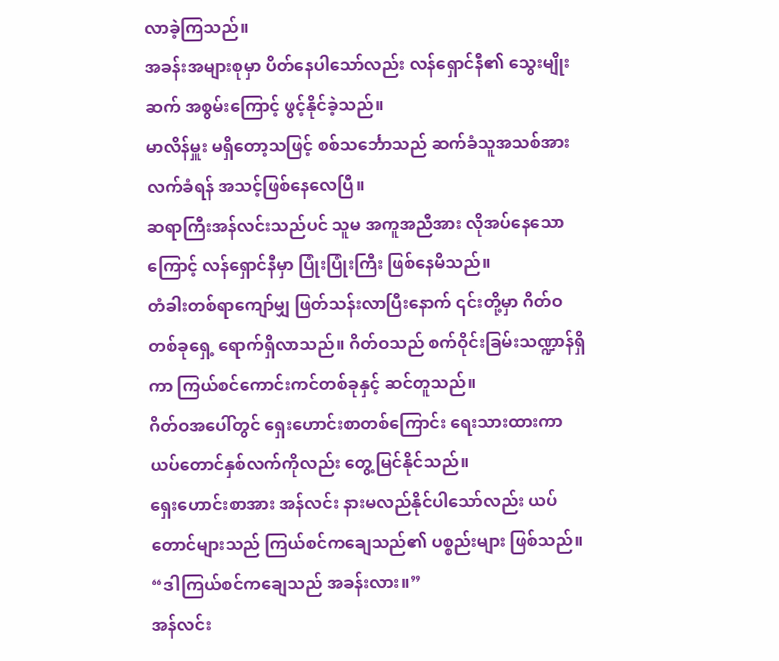လာခဲ့ကြသည်။
အခန်းအများစုမှာ ပိတ်နေပါသော်လည်း လန်ရှောင်နီ၏ သွေးမျိုးဆက် အစွမ်းကြောင့် ဖွင့်နိုင်ခဲ့သည်။
မာလိန်မှူး မရှိတော့သဖြင့် စစ်သင်္ဘောသည် ဆက်ခံသူအသစ်အား လက်ခံရန် အသင့်ဖြစ်နေလေပြီ။
ဆရာကြီးအန်လင်းသည်ပင် သူမ အကူအညီအား လိုအပ်နေသောကြောင့် လန်ရှောင်နီမှာ ပြုံးပြုံးကြီး ဖြစ်နေမိသည်။
တံခါးတစ်ရာကျော်မျှ ဖြတ်သန်းလာပြီးနောက် ၎င်းတို့မှာ ဂိတ်ဝတစ်ခုရှေ့ ရောက်ရှိလာသည်။ ဂိတ်ဝသည် စက်ဝိုင်းခြမ်းသဏ္ဍာန်ရှိကာ ကြယ်စင်ကောင်းကင်တစ်ခုနှင့် ဆင်တူသည်။
ဂိတ်ဝအပေါ်တွင် ရှေးဟောင်းစာတစ်ကြောင်း ရေးသားထားကာ ယပ်တောင်နှစ်လက်ကိုလည်း တွေ့မြင်နိုင်သည်။
ရှေးဟောင်းစာအား အန်လင်း နားမလည်နိုင်ပါသော်လည်း ယပ်တောင်များသည် ကြယ်စင်ကချေသည်၏ ပစ္စည်းများ ဖြစ်သည်။
“ဒါကြယ်စင်ကချေသည် အခန်းလား။”
အန်လင်း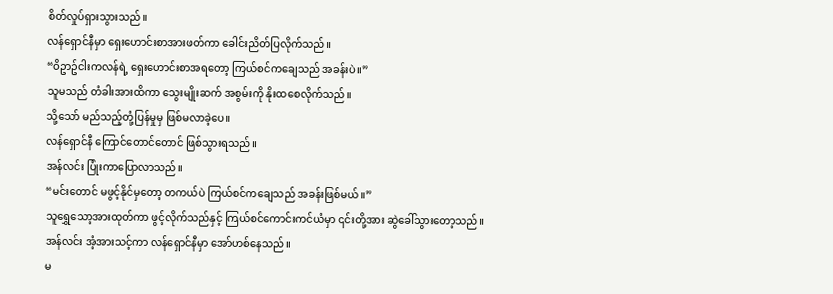စိတ်လှုပ်ရှားသွားသည်။
လန်ရှောင်နီမှာ ရှေးဟောင်းစာအားဖတ်ကာ ခေါင်းညိတ်ပြလိုက်သည်။
“ဝိဥာဥ်ငါးကလန်ရဲ့ ရှေးဟောင်းစာအရတော့ ကြယ်စင်ကချေသည် အခန်းပဲ။”
သူမသည် တံခါးအားထိကာ သွေးမျိုးဆက် အစွမ်းကို နိုးထစေလိုက်သည်။
သို့သော် မည်သည့်တုံ့ပြန်မှုမှ ဖြစ်မလာခဲ့ပေ။
လန်ရှောင်နီ ကြောင်တောင်တောင် ဖြစ်သွားရသည်။
အန်လင်း ပြုံးကာပြောလာသည်။
“မင်းတောင် မဖွင့်နိုင်မှတော့ တကယ်ပဲ ကြယ်စင်ကချေသည် အခန်းဖြစ်မယ်။”
သူရွှေသော့အားထုတ်ကာ ဖွင့်လိုက်သည်နှင့် ကြယ်စင်ကောင်းကင်ယံမှာ ၎င်းတို့အား ဆွဲခေါ်သွားတော့သည်။
အန်လင်း အံ့အားသင့်ကာ လန်ရှောင်နီမှာ အော်ဟစ်နေသည်။
မ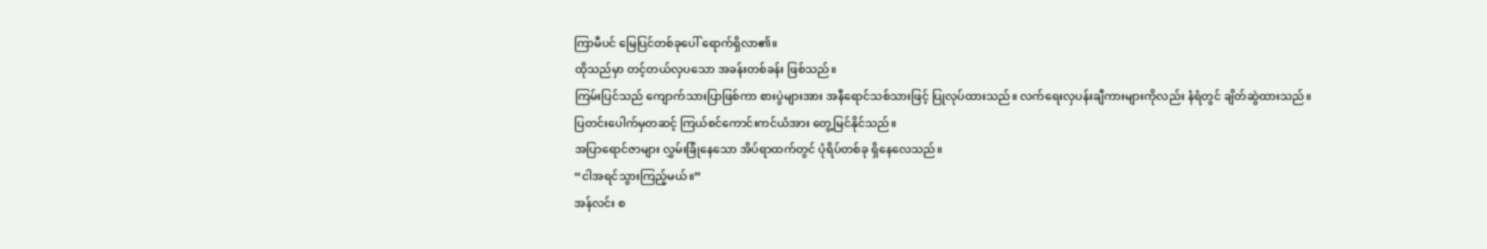ကြာမီပင် မြေပြင်တစ်ခုပေါ် ရောက်ရှိလာ၏။
ထိုသည်မှာ တင့်တယ်လှပသော အခန်းတစ်ခန်း ဖြစ်သည်။
ကြမ်းပြင်သည် ကျောက်သားပြာဖြစ်ကာ စားပွဲများအား အနီရောင်သစ်သားဖြင့် ပြုလုပ်ထားသည်။ လက်ရေးလှပန်းချီကားများကိုလည်း နံရံတွင် ချိတ်ဆွဲထားသည်။
ပြတင်းပေါက်မှတဆင့် ကြယ်စင်ကောင်းကင်ယံအား တွေ့မြင်နိုင်သည်။
အပြာရောင်ဇာများ လွှမ်းခြုံနေသော အိပ်ရာထက်တွင် ပုံရိပ်တစ်ခု ရှိနေလေသည်။
“ငါအရင်သွားကြည့်မယ်။”
အန်လင်း စ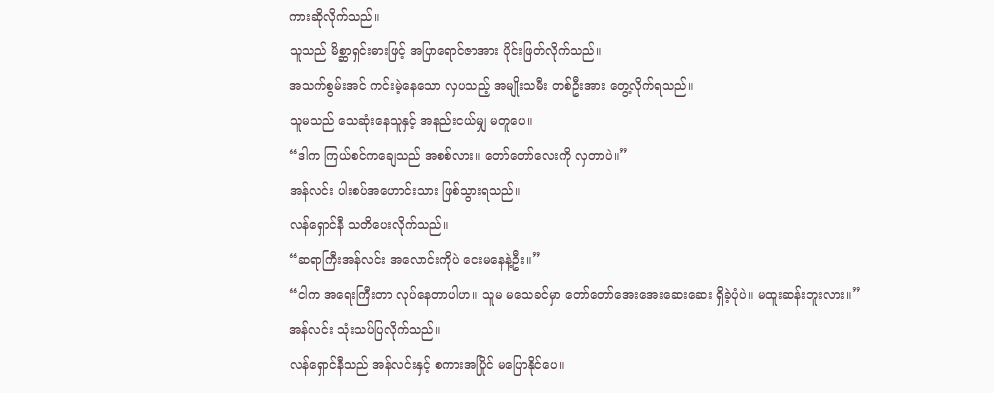ကားဆိုလိုက်သည်။
သူသည် မိစ္ဆာရှင်းဓားဖြင့် အပြာရောင်ဇာအား ပိုင်းဖြတ်လိုက်သည်။
အသက်စွမ်းအင် ကင်းမဲ့နေသော လှပသည့် အမျိုးသမီး တစ်ဦးအား တွေ့လိုက်ရသည်။
သူမသည် သေဆုံးနေသူနှင့် အနည်းငယ်မျှ မတူပေ။
“ဒါက ကြယ်စင်ကချေသည် အစစ်လား။ တော်တော်လေးကို လှတာပဲ။”
အန်လင်း ပါးစပ်အဟောင်းသား ဖြစ်သွားရသည်။
လန်ရှောင်နီ သတိပေးလိုက်သည်။
“ဆရာကြီးအန်လင်း အလောင်းကိုပဲ ငေးမနေနဲ့ဦး။”
“ငါက အရေးကြီးတာ လုပ်နေတာပါဟ။ သူမ မသေခင်မှာ တော်တော်အေးအေးဆေးဆေး ရှိခဲ့ပုံပဲ။ မထူးဆန်းဘူးလား။”
အန်လင်း သုံးသပ်ပြလိုက်သည်။
လန်ရှောင်နီသည် အန်လင်းနှင့် စကားအပြိုင် မပြောနိုင်ပေ။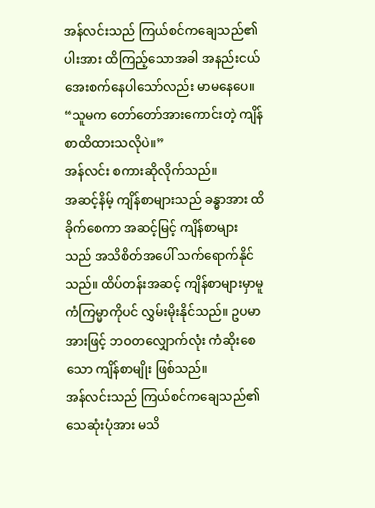အန်လင်းသည် ကြယ်စင်ကချေသည်၏ပါးအား ထိကြည့်သောအခါ အနည်းငယ် အေးစက်နေပါသော်လည်း မာမနေပေ။
“သူမက တော်တော်အားကောင်းတဲ့ ကျိန်စာထိထားသလိုပဲ။”
အန်လင်း စကားဆိုလိုက်သည်။
အဆင့်နိမ့် ကျိန်စာများသည် ခန္ဓာအား ထိခိုက်စေကာ အဆင့်မြင့် ကျိန်စာများသည် အသိစိတ်အပေါ် သက်ရောက်နိုင်သည်။ ထိပ်တန်းအဆင့် ကျိန်စာများမှာမူ ကံကြမ္မာကိုပင် လွှမ်းမိုးနိုင်သည်။ ဥပမာအားဖြင့် ဘဝတလျှောက်လုံး ကံဆိုးစေသော ကျိန်စာမျိုး ဖြစ်သည်။
အန်လင်းသည် ကြယ်စင်ကချေသည်၏ သေဆုံးပုံအား မသိ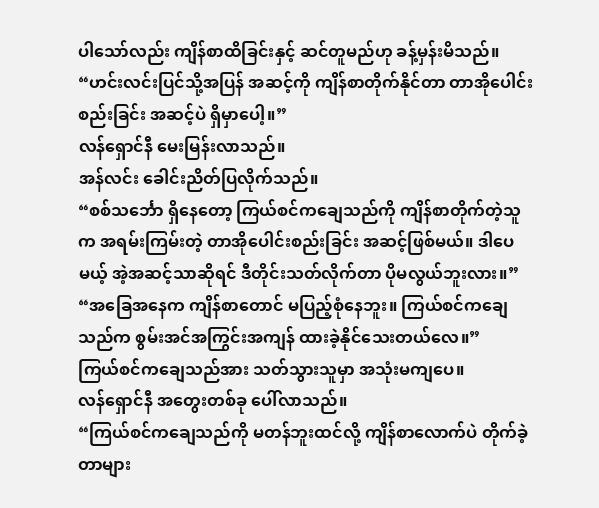ပါသော်လည်း ကျိန်စာထိခြင်းနှင့် ဆင်တူမည်ဟု ခန့်မှန်းမိသည်။
“ဟင်းလင်းပြင်သို့အပြန် အဆင့်ကို ကျိန်စာတိုက်နိုင်တာ တာအိုပေါင်းစည်းခြင်း အဆင့်ပဲ ရှိမှာပေါ့။”
လန်ရှောင်နီ မေးမြန်းလာသည်။
အန်လင်း ခေါင်းညိတ်ပြလိုက်သည်။
“စစ်သင်္ဘော ရှိနေတော့ ကြယ်စင်ကချေသည်ကို ကျိန်စာတိုက်တဲ့သူက အရမ်းကြမ်းတဲ့ တာအိုပေါင်းစည်းခြင်း အဆင့်ဖြစ်မယ်။ ဒါပေမယ့် အဲ့အဆင့်သာဆိုရင် ဒီတိုင်းသတ်လိုက်တာ ပိုမလွယ်ဘူးလား။”
“အခြေအနေက ကျိန်စာတောင် မပြည့်စုံနေဘူး။ ကြယ်စင်ကချေသည်က စွမ်းအင်အကြွင်းအကျန် ထားခဲ့နိုင်သေးတယ်လေ။”
ကြယ်စင်ကချေသည်အား သတ်သွားသူမှာ အသုံးမကျပေ။
လန်ရှောင်နီ အတွေးတစ်ခု ပေါ်လာသည်။
“ကြယ်စင်ကချေသည်ကို မတန်ဘူးထင်လို့ ကျိန်စာလောက်ပဲ တိုက်ခဲ့တာများ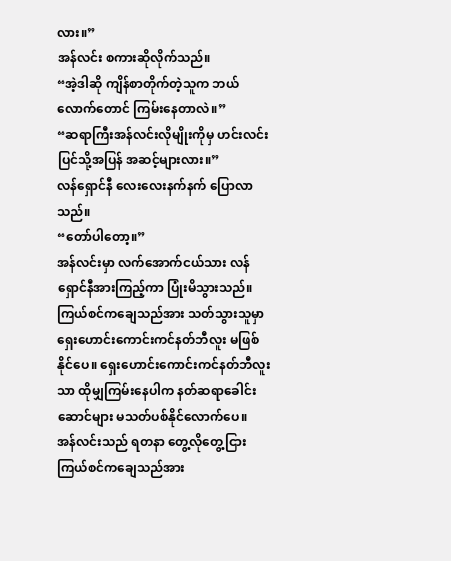လား။”
အန်လင်း စကားဆိုလိုက်သည်။
“အဲ့ဒါဆို ကျိန်စာတိုက်တဲ့သူက ဘယ်လောက်တောင် ကြမ်းနေတာလဲ။”
“ဆရာကြီးအန်လင်းလိုမျိုးကိုမှ ဟင်းလင်းပြင်သို့အပြန် အဆင့်များလား။”
လန်ရှောင်နီ လေးလေးနက်နက် ပြောလာသည်။
“တော်ပါတော့။”
အန်လင်းမှာ လက်အောက်ငယ်သား လန်ရှောင်နီအားကြည့်ကာ ပြုံးမိသွားသည်။
ကြယ်စင်ကချေသည်အား သတ်သွားသူမှာ ရှေးဟောင်းကောင်းကင်နတ်ဘီလူး မဖြစ်နိုင်ပေ။ ရှေးဟောင်းကောင်းကင်နတ်ဘီလူးသာ ထိုမျှကြမ်းနေပါက နတ်ဆရာခေါင်းဆောင်များ မသတ်ပစ်နိုင်လောက်ပေ။
အန်လင်းသည် ရတနာ တွေ့လိုတွေ့ငြား ကြယ်စင်ကချေသည်အား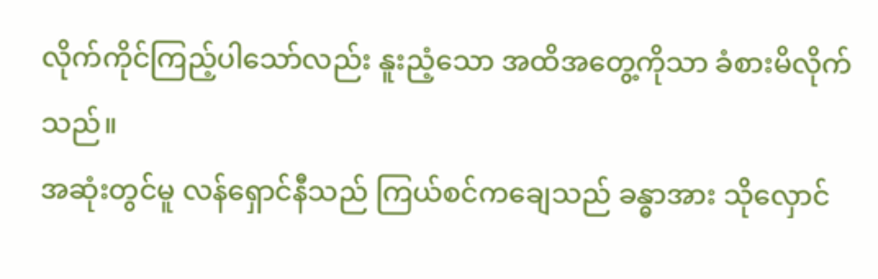လိုက်ကိုင်ကြည့်ပါသော်လည်း နူးညံ့သော အထိအတွေ့ကိုသာ ခံစားမိလိုက်သည်။
အဆုံးတွင်မူ လန်ရှောင်နီသည် ကြယ်စင်ကချေသည် ခန္ဓာအား သိုလှောင်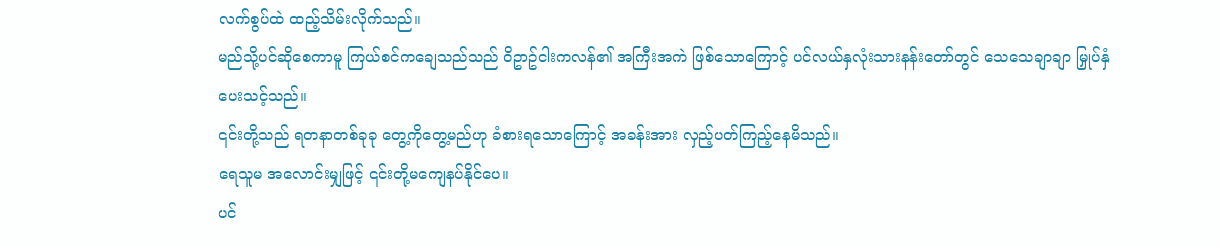လက်စွပ်ထဲ ထည့်သိမ်းလိုက်သည်။
မည်သို့ပင်ဆိုစေကာမူ ကြယ်စင်ကချေသည်သည် ဝိဥာဥ်ငါးကလန်၏ အကြီးအကဲ ဖြစ်သောကြောင့် ပင်လယ်နှလုံးသားနန်းတော်တွင် သေသေချာချာ မြှုပ်နှံပေးသင့်သည်။
၎င်းတို့သည် ရတနာတစ်ခုခု တွေ့ကိုတွေ့မည်ဟု ခံစားရသောကြောင့် အခန်းအား လှည့်ပတ်ကြည့်နေမိသည်။
ရေသူမ အလောင်းမျှဖြင့် ၎င်းတို့မကျေနပ်နိုင်ပေ။
ပင်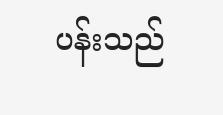ပန်းသည်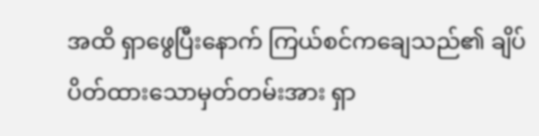အထိ ရှာဖွေပြီးနောက် ကြယ်စင်ကချေသည်၏ ချိပ်ပိတ်ထားသောမှတ်တမ်းအား ရှာ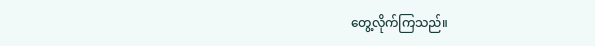တွေ့လိုက်ကြသည်။